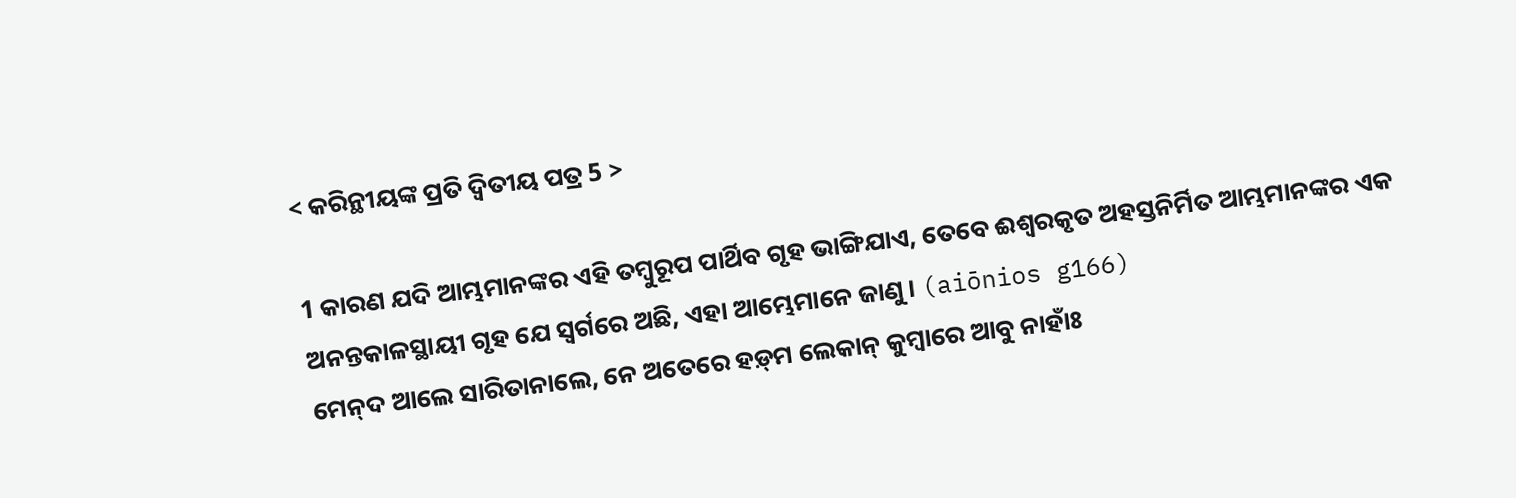< କରିନ୍ଥୀୟଙ୍କ ପ୍ରତି ଦ୍ୱିତୀୟ ପତ୍ର 5 >

1 କାରଣ ଯଦି ଆମ୍ଭମାନଙ୍କର ଏହି ତମ୍ବୁରୂପ ପାର୍ଥିବ ଗୃହ ଭାଙ୍ଗିଯାଏ, ତେବେ ଈଶ୍ବରକୃତ ଅହସ୍ତନିର୍ମିତ ଆମ୍ଭମାନଙ୍କର ଏକ ଅନନ୍ତକାଳସ୍ଥାୟୀ ଗୃହ ଯେ ସ୍ୱର୍ଗରେ ଅଛି, ଏହା ଆମ୍ଭେମାନେ ଜାଣୁ। (aiōnios g166)
ମେନ୍‌ଦ ଆଲେ ସାରିତାନାଲେ, ନେ ଅତେରେ ହଡ଼୍‌ମ ଲେକାନ୍‌ କୁମ୍ବାରେ ଆବୁ ନାହାଁଃ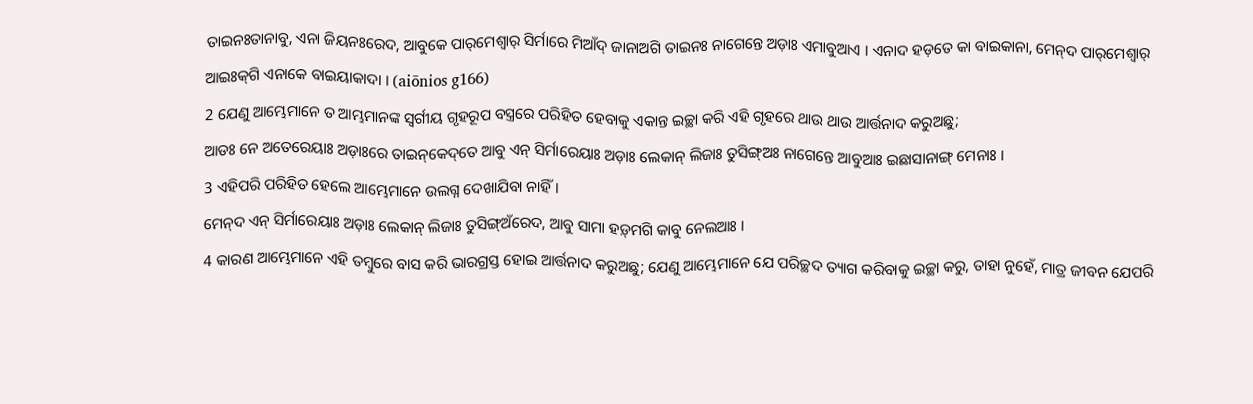ତାଇନଃତାନାବୁ, ଏନା ଜିୟନଃରେଦ, ଆବୁକେ ପାର୍‌ମେଶ୍ୱାର୍‌ ସିର୍ମାରେ ମିଆଁଦ୍‌ ଜାନାଅଗି ତାଇନଃ ନାଗେନ୍ତେ ଅଡ଼ାଃ ଏମାବୁଆଏ । ଏନାଦ ହଡ଼ତେ କା ବାଇକାନା, ମେନ୍‌ଦ ପାର୍‌ମେଶ୍ୱାର୍‌ ଆଇଃକ୍‌ଗି ଏନାକେ ବାଇୟାକାଦା । (aiōnios g166)
2 ଯେଣୁ ଆମ୍ଭେମାନେ ତ ଆମ୍ଭମାନଙ୍କ ସ୍ୱର୍ଗୀୟ ଗୃହରୂପ ବସ୍ତ୍ରରେ ପରିହିତ ହେବାକୁ ଏକାନ୍ତ ଇଚ୍ଛା କରି ଏହି ଗୃହରେ ଥାଉ ଥାଉ ଆର୍ତ୍ତନାଦ କରୁଅଛୁ;
ଆଡଃ ନେ ଅତେରେୟାଃ ଅଡ଼ାଃରେ ତାଇନ୍‌କେଦ୍‌ତେ ଆବୁ ଏନ୍‌ ସିର୍ମାରେୟାଃ ଅଡ଼ାଃ ଲେକାନ୍‌ ଲିଜାଃ ତୁସିଙ୍ଗ୍‌ଅଃ ନାଗେନ୍ତେ ଆବୁଆଃ ଇଛାସାନାଙ୍ଗ୍‌ ମେନାଃ ।
3 ଏହିପରି ପରିହିତ ହେଲେ ଆମ୍ଭେମାନେ ଉଲଗ୍ନ ଦେଖାଯିବା ନାହିଁ।
ମେନ୍‌ଦ ଏନ୍‌ ସିର୍ମାରେୟାଃ ଅଡ଼ାଃ ଲେକାନ୍‌ ଲିଜାଃ ତୁସିଙ୍ଗ୍‌ଅଁରେଦ, ଆବୁ ସାମା ହଡ଼୍‌ମଗି କାବୁ ନେଲଆଃ ।
4 କାରଣ ଆମ୍ଭେମାନେ ଏହି ତମ୍ବୁରେ ବାସ କରି ଭାରଗ୍ରସ୍ତ ହୋଇ ଆର୍ତ୍ତନାଦ କରୁଅଛୁ; ଯେଣୁ ଆମ୍ଭେମାନେ ଯେ ପରିଚ୍ଛଦ ତ୍ୟାଗ କରିବାକୁ ଇଚ୍ଛା କରୁ, ତାହା ନୁହେଁ, ମାତ୍ର ଜୀବନ ଯେପରି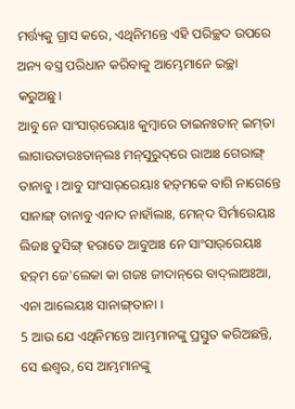ମର୍ତ୍ତ୍ୟକୁ ଗ୍ରାସ କରେ, ଏଥିନିମନ୍ତେ ଏହି ପରିଚ୍ଛଦ ଉପରେ ଅନ୍ୟ ବସ୍ତ୍ର ପରିଧାନ କରିବାକୁ ଆମ୍ଭେମାନେ ଇଚ୍ଛା କରୁଅଛୁ।
ଆବୁ ନେ ସାଂସାର୍‌ରେୟାଃ କୁମ୍ବାରେ ତାଇନଃତାନ୍‌ ଇମ୍‌ତା ଲାଗାଉତାରଃତାନ୍‌ଲଃ ମନ୍‌ସୁରୁଦ୍‌ରେ ରାଆଃ ଗେରାଙ୍ଗ୍‌ ତାନାବୁ । ଆବୁ ସାଂସାର୍‌ରେୟାଃ ହଡ଼୍‌ମକେ ବାଗି ନାଗେନ୍ତେ ସାନାଙ୍ଗ୍‌ ତାନାବୁ ଏନାଦ ନାହାଁଲାଃ, ମେନ୍‌ଦ ସିର୍ମାରେୟାଃ ଲିଜାଃ ତୁସିଙ୍ଗ୍‌ ହରାତେ ଆବୁଆଃ ନେ ସାଂସାର୍‌ରେୟାଃ ହଡ଼୍‌ମ ଜେ'ଲେକା କା ଗଜଃ ଜୀଦାନ୍‌ରେ ବାଦ୍‌ଲାଅଃଆ, ଏନା ଆଲେୟାଃ ସାନାଙ୍ଗ୍‌ତାନା ।
5 ଆଉ ଯେ ଏଥିନିମନ୍ତେ ଆମ୍ଭମାନଙ୍କୁ ପ୍ରସ୍ତୁତ କରିଅଛନ୍ତି, ସେ ଈଶ୍ବର, ସେ ଆମ୍ଭମାନଙ୍କୁ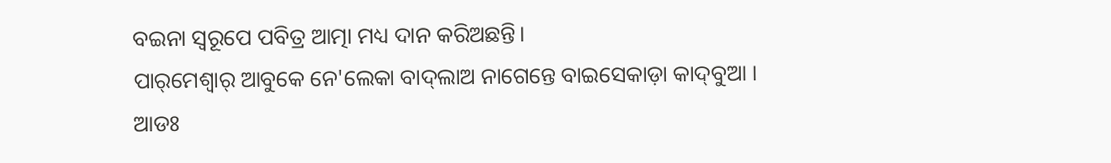ବଇନା ସ୍ୱରୂପେ ପବିତ୍ର ଆତ୍ମା ମଧ୍ୟ ଦାନ କରିଅଛନ୍ତି।
ପାର୍‌ମେଶ୍ୱାର୍‌ ଆବୁକେ ନେ'ଲେକା ବାଦ୍‌ଲାଅ ନାଗେନ୍ତେ ବାଇସେକାଡ଼ା କାଦ୍‌ବୁଆ । ଆଡଃ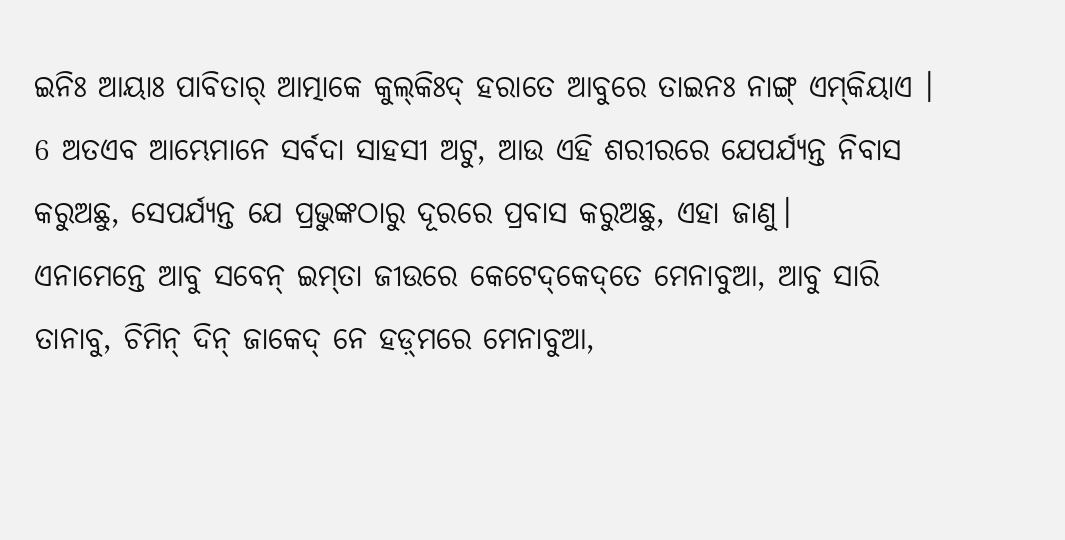ଇନିଃ ଆୟାଃ ପାବିତାର୍‌ ଆତ୍ମାକେ କୁଲ୍‌କିଃଦ୍‌ ହରାତେ ଆବୁରେ ତାଇନଃ ନାଙ୍ଗ୍‌ ଏମ୍‌କିୟାଏ ।
6 ଅତଏବ ଆମ୍ଭେମାନେ ସର୍ବଦା ସାହସୀ ଅଟୁ, ଆଉ ଏହି ଶରୀରରେ ଯେପର୍ଯ୍ୟନ୍ତ ନିବାସ କରୁଅଛୁ, ସେପର୍ଯ୍ୟନ୍ତ ଯେ ପ୍ରଭୁଙ୍କଠାରୁ ଦୂରରେ ପ୍ରବାସ କରୁଅଛୁ, ଏହା ଜାଣୁ।
ଏନାମେନ୍ତେ ଆବୁ ସବେନ୍‌ ଇମ୍‌ତା ଜୀଉରେ କେଟେଦ୍‌କେଦ୍‌ତେ ମେନାବୁଆ, ଆବୁ ସାରି ତାନାବୁ, ଚିମିନ୍‌ ଦିନ୍‌ ଜାକେଦ୍‌ ନେ ହଡ଼୍‌ମରେ ମେନାବୁଆ,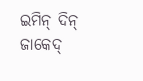ଇମିନ୍‌ ଦିନ୍‌ ଜାକେଦ୍‌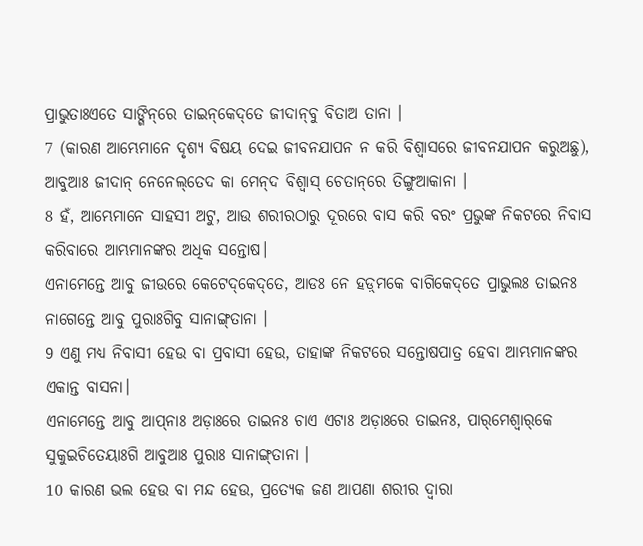ପ୍ରାଭୁତାଃଏତେ ସାଙ୍ଗିନ୍‌ରେ ତାଇନ୍‌କେଦ୍‌ତେ ଜୀଦାନ୍‌ବୁ ବିତାଅ ତାନା ।
7 (କାରଣ ଆମ୍ଭେମାନେ ଦୃଶ୍ୟ ବିଷୟ ଦେଇ ଜୀବନଯାପନ ନ କରି ବିଶ୍ୱାସରେ ଜୀବନଯାପନ କରୁଅଛୁ),
ଆବୁଆଃ ଜୀଦାନ୍‌ ନେନେଲ୍‌ତେଦ କା ମେନ୍‌ଦ ବିଶ୍ୱାସ୍‌ ଚେତାନ୍‌ରେ ତିଙ୍ଗୁଆକାନା ।
8 ହଁ, ଆମ୍ଭେମାନେ ସାହସୀ ଅଟୁ, ଆଉ ଶରୀରଠାରୁ ଦୂରରେ ବାସ କରି ବରଂ ପ୍ରଭୁଙ୍କ ନିକଟରେ ନିବାସ କରିବାରେ ଆମ୍ଭମାନଙ୍କର ଅଧିକ ସନ୍ତୋଷ।
ଏନାମେନ୍ତେ ଆବୁ ଜୀଉରେ କେଟେଦ୍‌କେଦ୍‌ତେ, ଆଡଃ ନେ ହଡ଼୍‌ମକେ ବାଗିକେଦ୍‌ତେ ପ୍ରାଭୁଲଃ ତାଇନଃ ନାଗେନ୍ତେ ଆବୁ ପୁରାଃଗିବୁ ସାନାଙ୍ଗ୍‌ତାନା ।
9 ଏଣୁ ମଧ୍ୟ ନିବାସୀ ହେଉ ବା ପ୍ରବାସୀ ହେଉ, ତାହାଙ୍କ ନିକଟରେ ସନ୍ତୋଷପାତ୍ର ହେବା ଆମ୍ଭମାନଙ୍କର ଏକାନ୍ତ ବାସନା।
ଏନାମେନ୍ତେ ଆବୁ ଆପ୍‌ନାଃ ଅଡ଼ାଃରେ ତାଇନଃ ଚାଏ ଏଟାଃ ଅଡ଼ାଃରେ ତାଇନଃ, ପାର୍‌ମେଶ୍ୱାର୍‌କେ ସୁକୁଇଚିତେୟାଃଗି ଆବୁଆଃ ପୁରାଃ ସାନାଙ୍ଗ୍‌ତାନା ।
10 କାରଣ ଭଲ ହେଉ ବା ମନ୍ଦ ହେଉ, ପ୍ରତ୍ୟେକ ଜଣ ଆପଣା ଶରୀର ଦ୍ୱାରା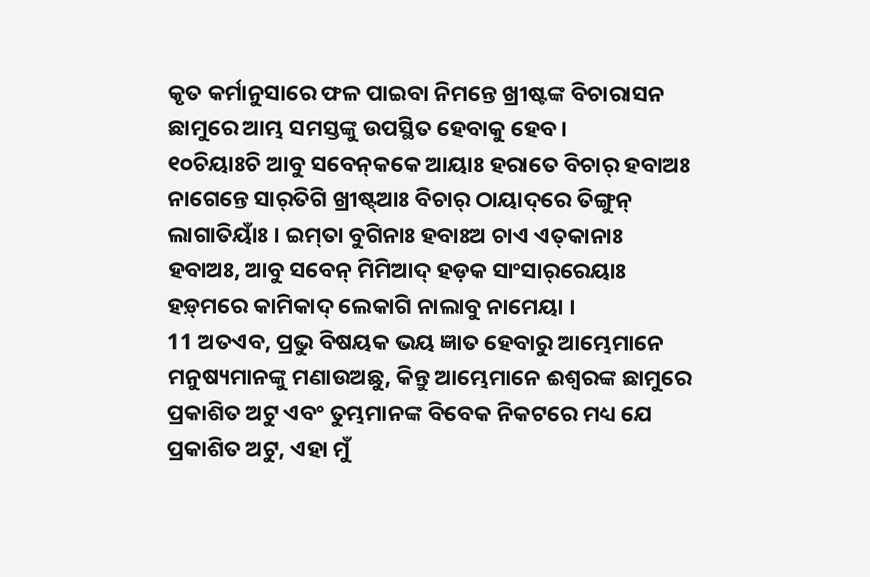କୃତ କର୍ମାନୁସାରେ ଫଳ ପାଇବା ନିମନ୍ତେ ଖ୍ରୀଷ୍ଟଙ୍କ ବିଚାରାସନ ଛାମୁରେ ଆମ୍ଭ ସମସ୍ତଙ୍କୁ ଉପସ୍ଥିତ ହେବାକୁ ହେବ।
୧୦ଚିୟାଃଚି ଆବୁ ସବେନ୍‌କକେ ଆୟାଃ ହରାତେ ବିଚାର୍‌ ହବାଅଃ ନାଗେନ୍ତେ ସାର୍‌ତିଗି ଖ୍ରୀଷ୍ଟ୍‌ଆଃ ବିଚାର୍‌ ଠାୟାଦ୍‌ରେ ତିଙ୍ଗୁନ୍‌ ଲାଗାତିୟାଃଁ । ଇମ୍‌ତା ବୁଗିନାଃ ହବାଃଅ ଚାଏ ଏତ୍‌କାନାଃ ହବାଅଃ, ଆବୁ ସବେନ୍‌ ମିମିଆଦ୍‌ ହଡ଼କ ସାଂସାର୍‌ରେୟାଃ ହଡ଼୍‌ମରେ କାମିକାଦ୍‌ ଲେକାଗି ନାଲାବୁ ନାମେୟା ।
11 ଅତଏବ, ପ୍ରଭୁ ବିଷୟକ ଭୟ ଜ୍ଞାତ ହେବାରୁ ଆମ୍ଭେମାନେ ମନୁଷ୍ୟମାନଙ୍କୁ ମଣାଉଅଛୁ, କିନ୍ତୁ ଆମ୍ଭେମାନେ ଈଶ୍ବରଙ୍କ ଛାମୁରେ ପ୍ରକାଶିତ ଅଟୁ ଏବଂ ତୁମ୍ଭମାନଙ୍କ ବିବେକ ନିକଟରେ ମଧ୍ୟ ଯେ ପ୍ରକାଶିତ ଅଟୁ, ଏହା ମୁଁ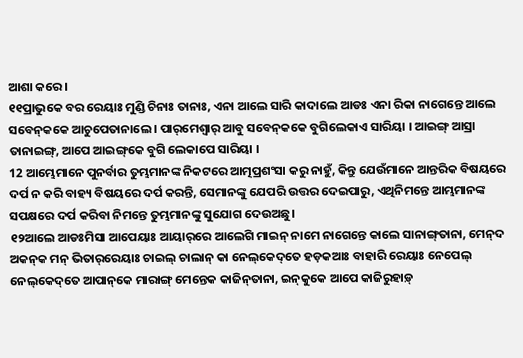ଆଶା କରେ।
୧୧ପ୍ରାଭୁକେ ବର ରେୟାଃ ମୁଣ୍ଡି ଚିନାଃ ତାନାଃ, ଏନା ଆଲେ ସାରି କାଦାଲେ ଆଡଃ ଏନା ରିକା ନାଗେନ୍ତେ ଆଲେ ସବେନ୍‌କକେ ଆଚୁପେତାନାଲେ । ପାର୍‌ମେଶ୍ୱାର୍‌ ଆବୁ ସବେନ୍‌କକେ ବୁଗିଲେକାଏ ସାରିୟା । ଆଇଙ୍ଗ୍‌ ଆସ୍ରା ତାନାଇଙ୍ଗ୍‌, ଆପେ ଆଇଙ୍ଗ୍‌କେ ବୁଗି ଲେକାପେ ସାରିୟା ।
12 ଆମ୍ଭେମାନେ ପୁନର୍ବାର ତୁମ୍ଭମାନଙ୍କ ନିକଟରେ ଆତ୍ମପ୍ରଶଂସା କରୁ ନାହୁଁ, କିନ୍ତୁ ଯେଉଁମାନେ ଆନ୍ତରିକ ବିଷୟରେ ଦର୍ପ ନ କରି ବାହ୍ୟ ବିଷୟରେ ଦର୍ପ କରନ୍ତି, ସେମାନଙ୍କୁ ଯେପରି ଉତ୍ତର ଦେଇପାରୁ, ଏଥିନିମନ୍ତେ ଆମ୍ଭମାନଙ୍କ ସପକ୍ଷରେ ଦର୍ପ କରିବା ନିମନ୍ତେ ତୁମ୍ଭମାନଙ୍କୁ ସୁଯୋଗ ଦେଉଅଛୁ।
୧୨ଆଲେ ଆଡଃମିସା ଆପେୟାଃ ଆୟାର୍‌ରେ ଆଲେଗି ମାଇନ୍‌ ନାମେ ନାଗେନ୍ତେ କାଲେ ସାନାଙ୍ଗ୍‌ତାନା, ମେନ୍‌ଦ ଅକନ୍‌କ ମନ୍‌ ଭିତାର୍‌ରେୟାଃ ଚାଇଲ୍‌ ଚାଲାନ୍‌ କା ନେଲ୍‌କେଦ୍‌ତେ ହଡ଼କଆଃ ବାହାରି ରେୟାଃ ନେପେଲ୍‌ ନେଲ୍‌କେଦ୍‌ତେ ଆପାନ୍‌କେ ମାରାଙ୍ଗ୍‌ ମେନ୍ତେକ କାଜିନ୍‌ତାନା, ଇନ୍‌କୁକେ ଆପେ କାଜିରୁହାଡ଼୍‌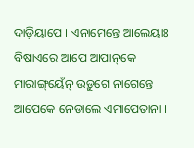ଦାଡ଼ିୟାପେ । ଏନାମେନ୍ତେ ଆଲେୟାଃ ବିଷାଏରେ ଆପେ ଆପାନ୍‌କେ ମାରାଙ୍ଗ୍‌ୟେଁନ୍‌ ଉଡ଼ୁଗେ ନାଗେନ୍ତେ ଆପେକେ ନେଡାଲେ ଏମାପେତାନା ।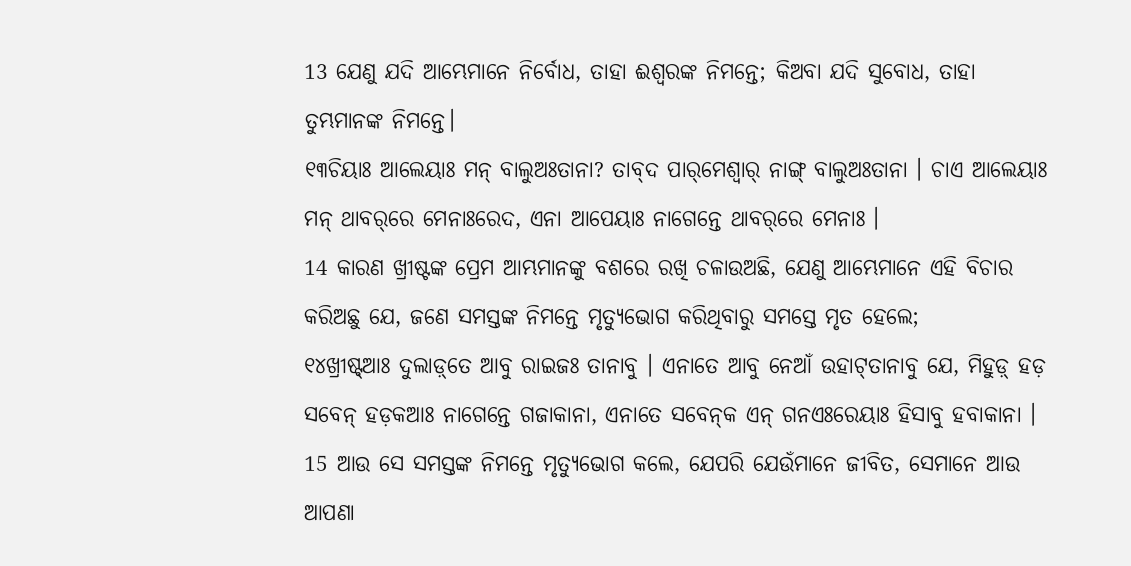13 ଯେଣୁ ଯଦି ଆମ୍ଭେମାନେ ନିର୍ବୋଧ, ତାହା ଈଶ୍ବରଙ୍କ ନିମନ୍ତେ; କିଅବା ଯଦି ସୁବୋଧ, ତାହା ତୁମ୍ଭମାନଙ୍କ ନିମନ୍ତେ।
୧୩ଚିୟାଃ ଆଲେୟାଃ ମନ୍‌ ବାଲୁଅଃତାନା? ତାବ୍‌ଦ ପାର୍‌ମେଶ୍ୱାର୍‌ ନାଙ୍ଗ୍‌ ବାଲୁଅଃତାନା । ଚାଏ ଆଲେୟାଃ ମନ୍‌ ଥାବର୍‌ରେ ମେନାଃରେଦ, ଏନା ଆପେୟାଃ ନାଗେନ୍ତେ ଥାବର୍‌ରେ ମେନାଃ ।
14 କାରଣ ଖ୍ରୀଷ୍ଟଙ୍କ ପ୍ରେମ ଆମ୍ଭମାନଙ୍କୁ ବଶରେ ରଖି ଚଳାଉଅଛି, ଯେଣୁ ଆମ୍ଭେମାନେ ଏହି ବିଚାର କରିଅଛୁ ଯେ, ଜଣେ ସମସ୍ତଙ୍କ ନିମନ୍ତେ ମୃତ୍ୟୁଭୋଗ କରିଥିବାରୁ ସମସ୍ତେ ମୃତ ହେଲେ;
୧୪ଖ୍ରୀଷ୍ଟ୍‌ଆଃ ଦୁଲାଡ଼୍‌ତେ ଆବୁ ରାଇଜଃ ତାନାବୁ । ଏନାତେ ଆବୁ ନେଆଁ ଉହାଟ୍‌ତାନାବୁ ଯେ, ମିହୁଡ଼୍‌ ହଡ଼ ସବେନ୍‌ ହଡ଼କଆଃ ନାଗେନ୍ତେ ଗଜାକାନା, ଏନାତେ ସବେନ୍‌କ ଏନ୍‌ ଗନଏଃରେୟାଃ ହିସାବୁ ହବାକାନା ।
15 ଆଉ ସେ ସମସ୍ତଙ୍କ ନିମନ୍ତେ ମୃତ୍ୟୁଭୋଗ କଲେ, ଯେପରି ଯେଉଁମାନେ ଜୀବିତ, ସେମାନେ ଆଉ ଆପଣା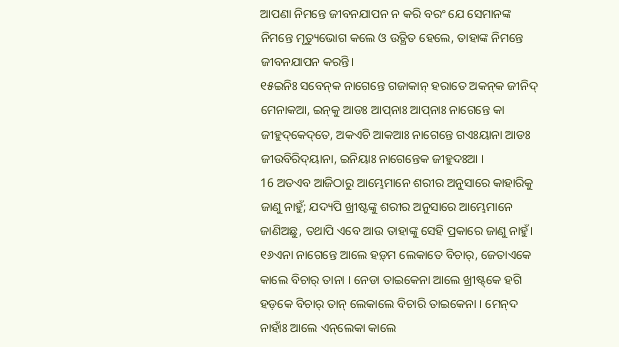ଆପଣା ନିମନ୍ତେ ଜୀବନଯାପନ ନ କରି ବରଂ ଯେ ସେମାନଙ୍କ ନିମନ୍ତେ ମୃତ୍ୟୁଭୋଗ କଲେ ଓ ଉତ୍ଥିତ ହେଲେ, ତାହାଙ୍କ ନିମନ୍ତେ ଜୀବନଯାପନ କରନ୍ତି।
୧୫ଇନିଃ ସବେନ୍‌କ ନାଗେନ୍ତେ ଗଜାକାନ୍‌ ହରାତେ ଅକନ୍‌କ ଜୀନିଦ୍‌ ମେନାକଆ, ଇନ୍‌କୁ ଆଡଃ ଆପ୍‌ନାଃ ଆପ୍‌ନାଃ ନାଗେନ୍ତେ କା ଜୀହୁଦ୍‌କେଦ୍‌ତେ, ଅକଏଚି ଆକଆଃ ନାଗେନ୍ତେ ଗଏଃୟାନା ଆଡଃ ଜୀଉବିରିଦ୍‌ୟାନା, ଇନିୟାଃ ନାଗେନ୍ତେକ ଜୀହୁଦଃଆ ।
16 ଅତଏବ ଆଜିଠାରୁ ଆମ୍ଭେମାନେ ଶରୀର ଅନୁସାରେ କାହାରିକୁ ଜାଣୁ ନାହୁଁ; ଯଦ୍ୟପି ଖ୍ରୀଷ୍ଟଙ୍କୁ ଶରୀର ଅନୁସାରେ ଆମ୍ଭେମାନେ ଜାଣିଅଛୁ, ତଥାପି ଏବେ ଆଉ ତାହାଙ୍କୁ ସେହି ପ୍ରକାରେ ଜାଣୁ ନାହୁଁ।
୧୬ଏନା ନାଗେନ୍ତେ ଆଲେ ହଡ଼୍‌ମ ଲେକାତେ ବିଚାର୍‌, ଜେତାଏକେ କାଲେ ବିଚାର୍‌ ତାନା । ନେଡା ତାଇକେନା ଆଲେ ଖ୍ରୀଷ୍ଟ୍‌କେ ହଗି ହଡ଼କେ ବିଚାର୍‌ ତାନ୍‌ ଲେକାଲେ ବିଚାରି ତାଇକେନା । ମେନ୍‌ଦ ନାହାଁଃ ଆଲେ ଏନ୍‌ଲେକା କାଲେ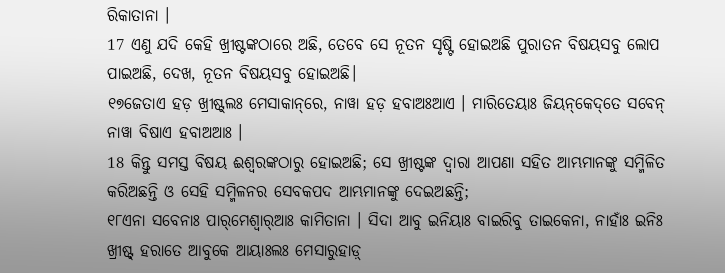ରିକାତାନା ।
17 ଏଣୁ ଯଦି କେହି ଖ୍ରୀଷ୍ଟଙ୍କଠାରେ ଅଛି, ତେବେ ସେ ନୂତନ ସୃଷ୍ଟି ହୋଇଅଛି ପୁରାତନ ବିଷୟସବୁ ଲୋପ ପାଇଅଛି, ଦେଖ, ନୂତନ ବିଷୟସବୁ ହୋଇଅଛି।
୧୭ଜେତାଏ ହଡ଼ ଖ୍ରୀଷ୍ଟ୍‌ଲଃ ମେସାକାନ୍‌ରେ, ନାୱା ହଡ଼ ହବାଅଃଆଏ । ମାରିତେୟାଃ ଜିୟନ୍‌କେଦ୍‌ତେ ସବେନ୍‌ ନାୱା ବିଷାଏ ହବାଅଆଃ ।
18 କିନ୍ତୁ ସମସ୍ତ ବିଷୟ ଈଶ୍ବରଙ୍କଠାରୁ ହୋଇଅଛି; ସେ ଖ୍ରୀଷ୍ଟଙ୍କ ଦ୍ୱାରା ଆପଣା ସହିତ ଆମ୍ଭମାନଙ୍କୁ ସମ୍ମିଳିତ କରିଅଛନ୍ତି ଓ ସେହି ସମ୍ମିଳନର ସେବକପଦ ଆମ୍ଭମାନଙ୍କୁ ଦେଇଅଛନ୍ତି;
୧୮ଏନା ସବେନାଃ ପାର୍‌ମେଶ୍ୱାର୍‌ଆଃ କାମିତାନା । ସିଦା ଆବୁ ଇନିୟାଃ ବାଇରିବୁ ତାଇକେନା, ନାହାଁଃ ଇନିଃ ଖ୍ରୀଷ୍ଟ୍‌ ହରାତେ ଆବୁକେ ଆୟାଃଲଃ ମେସାରୁହାଡ଼୍‌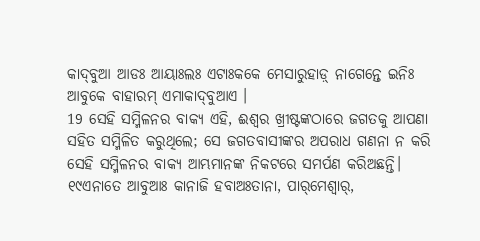କାଦ୍‌ବୁଆ ଆଡଃ ଆୟାଃଲଃ ଏଟାଃକକେ ମେସାରୁହାଡ଼୍‌ ନାଗେନ୍ତେ ଇନିଃ ଆବୁକେ ବାହାରମ୍‌ ଏମାକାଦ୍‌ବୁଆଏ ।
19 ସେହି ସମ୍ମିଳନର ବାକ୍ୟ ଏହି, ଈଶ୍ବର ଖ୍ରୀଷ୍ଟଙ୍କଠାରେ ଜଗତକୁ ଆପଣା ସହିତ ସମ୍ମିଳିତ କରୁଥିଲେ; ସେ ଜଗତବାସୀଙ୍କର ଅପରାଧ ଗଣନା ନ କରି ସେହି ସମ୍ମିଳନର ବାକ୍ୟ ଆମ୍ଭମାନଙ୍କ ନିକଟରେ ସମର୍ପଣ କରିଅଛନ୍ତି।
୧୯ଏନାତେ ଆବୁଆଃ କାନାଜି ହବାଅଃତାନା, ପାର୍‌ମେଶ୍ୱାର୍‌,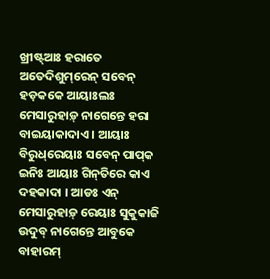ଖ୍ରୀଷ୍ଟ୍‌ଆଃ ହରାତେ ଅତେଦିଶୁମ୍‌ରେନ୍‌ ସବେନ୍‌ ହଡ଼କକେ ଆୟାଃଲଃ ମେସାରୁହାଡ଼୍‌ ନାଗେନ୍ତେ ହରା ବାଇୟାକାଦାଏ । ଆୟାଃ ବିରୁଧ୍‌ରେୟାଃ ସବେନ୍‌ ପାପ୍‌କ ଇନିଃ ଆୟାଃ ଗିନ୍‌ତିରେ କାଏ ଦହକାଦା । ଆଡଃ ଏନ୍‌ ମେସାରୁହାଡ଼୍‌ ରେୟାଃ ସୁକୁକାଜି ଉଦୁବ୍‌ ନାଗେନ୍ତେ ଆବୁକେ ବାହାରମ୍‌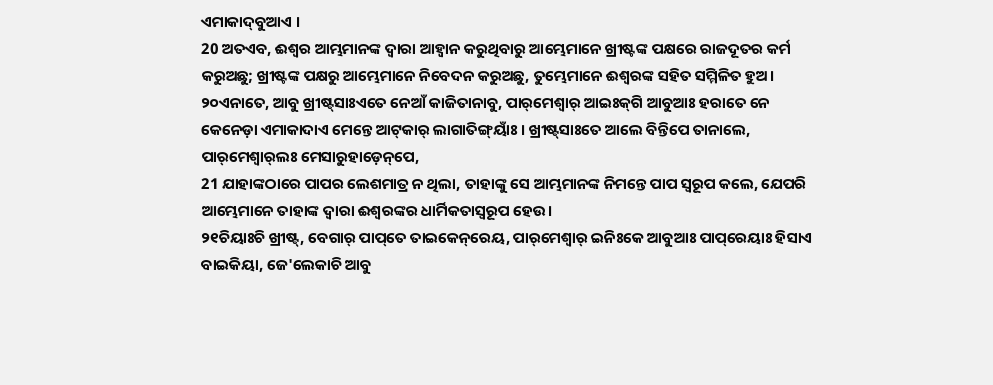ଏମାକାଦ୍‌ବୁଆଏ ।
20 ଅତଏବ, ଈଶ୍ବର ଆମ୍ଭମାନଙ୍କ ଦ୍ୱାରା ଆହ୍ୱାନ କରୁଥିବାରୁ ଆମ୍ଭେମାନେ ଖ୍ରୀଷ୍ଟଙ୍କ ପକ୍ଷରେ ରାଜଦୂତର କର୍ମ କରୁଅଛୁ; ଖ୍ରୀଷ୍ଟଙ୍କ ପକ୍ଷରୁ ଆମ୍ଭେମାନେ ନିବେଦନ କରୁଅଛୁ, ତୁମ୍ଭେମାନେ ଈଶ୍ବରଙ୍କ ସହିତ ସମ୍ମିଳିତ ହୁଅ।
୨୦ଏନାତେ, ଆବୁ ଖ୍ରୀଷ୍ଟ୍‌ସାଃଏତେ ନେଆଁ କାଜିତାନାବୁ, ପାର୍‌ମେଶ୍ୱାର୍‌ ଆଇଃକ୍‌ଗି ଆବୁଆଃ ହରାତେ ନେ କେନେଡ଼ା ଏମାକାଦାଏ ମେନ୍ତେ ଆଟ୍‌କାର୍‌ ଲାଗାତିଙ୍ଗ୍‌ୟାଁଃ । ଖ୍ରୀଷ୍ଟ୍‌ସାଃତେ ଆଲେ ବିନ୍ତିପେ ତାନାଲେ, ପାର୍‌ମେଶ୍ୱାର୍‌ଲଃ ମେସାରୁହାଡ଼େନ୍‌ପେ,
21 ଯାହାଙ୍କଠାରେ ପାପର ଲେଶମାତ୍ର ନ ଥିଲା, ତାହାଙ୍କୁ ସେ ଆମ୍ଭମାନଙ୍କ ନିମନ୍ତେ ପାପ ସ୍ୱରୂପ କଲେ, ଯେପରି ଆମ୍ଭେମାନେ ତାହାଙ୍କ ଦ୍ୱାରା ଈଶ୍ବରଙ୍କର ଧାର୍ମିକତାସ୍ୱରୂପ ହେଉ।
୨୧ଚିୟାଃଚି ଖ୍ରୀଷ୍ଟ୍‌, ବେଗାର୍‌ ପାପ୍‌ତେ ତାଇକେନ୍‌ରେୟ, ପାର୍‌ମେଶ୍ୱାର୍‌ ଇନିଃକେ ଆବୁଆଃ ପାପ୍‌ରେୟାଃ ହିସାଏ ବାଇକିୟା, ଜେ'ଲେକାଚି ଆବୁ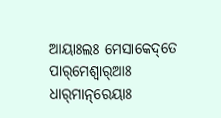ଆୟାଃଲଃ ମେସାକେଦ୍‌ତେ ପାର୍‌ମେଶ୍ୱାର୍‌ଆଃ ଧାର୍‌ମାନ୍‌ରେୟାଃ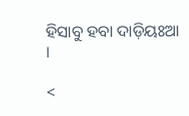ହିସାବୁ ହବା ଦାଡ଼ିୟଃଆ ।

<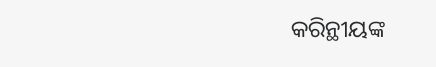କରିନ୍ଥୀୟଙ୍କ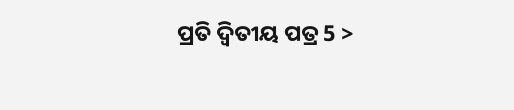ପ୍ରତି ଦ୍ୱିତୀୟ ପତ୍ର 5 >